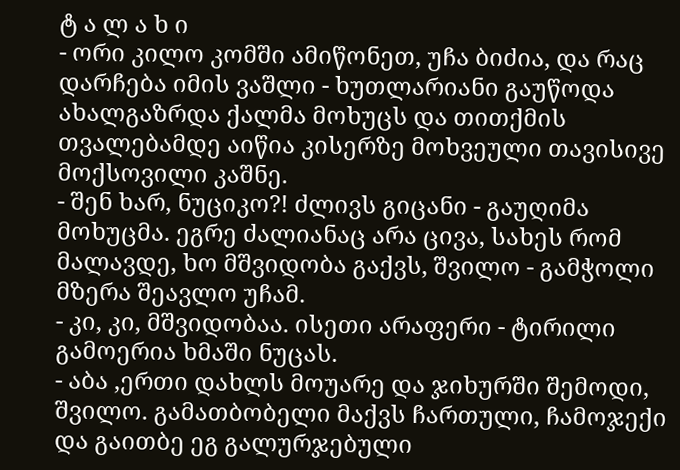ტ ა ლ ა ხ ი
- ორი კილო კომში ამიწონეთ, უჩა ბიძია, და რაც დარჩება იმის ვაშლი - ხუთლარიანი გაუწოდა ახალგაზრდა ქალმა მოხუცს და თითქმის თვალებამდე აიწია კისერზე მოხვეული თავისივე მოქსოვილი კაშნე.
- შენ ხარ, ნუციკო?! ძლივს გიცანი - გაუღიმა მოხუცმა. ეგრე ძალიანაც არა ცივა, სახეს რომ მალავდე, ხო მშვიდობა გაქვს, შვილო - გამჭოლი მზერა შეავლო უჩამ.
- კი, კი, მშვიდობაა. ისეთი არაფერი - ტირილი გამოერია ხმაში ნუცას.
- აბა ,ერთი დახლს მოუარე და ჯიხურში შემოდი, შვილო. გამათბობელი მაქვს ჩართული, ჩამოჯექი და გაითბე ეგ გალურჯებული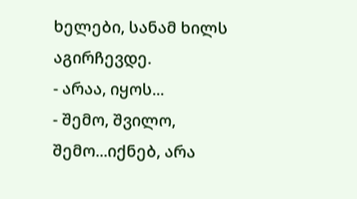ხელები, სანამ ხილს აგირჩევდე.
- არაა, იყოს...
- შემო, შვილო, შემო...იქნებ, არა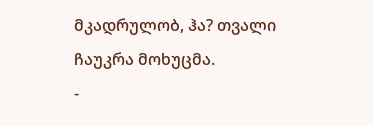მკადრულობ, ჰა? თვალი ჩაუკრა მოხუცმა.
-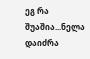ეგ რა შუაშია...ნელა დაიძრა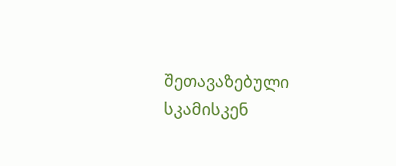შეთავაზებული სკამისკენ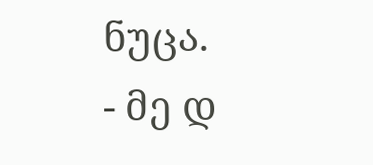ნუცა.
- მე დ